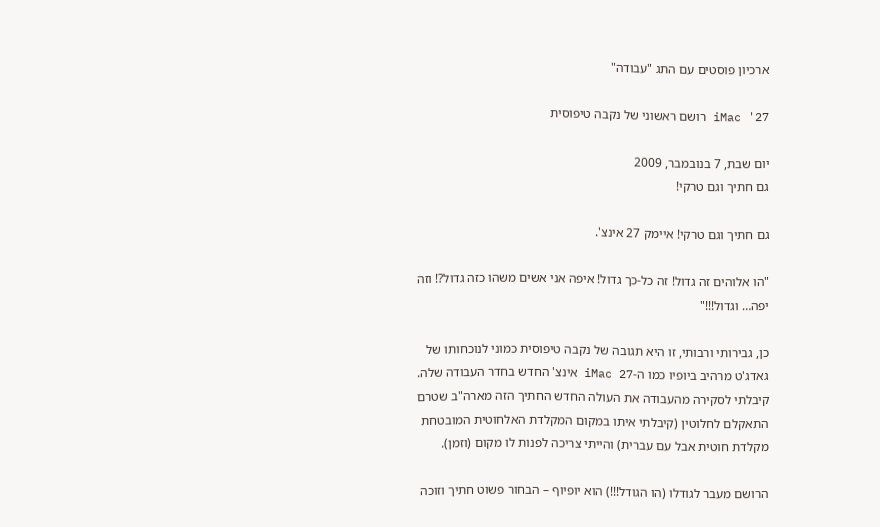ארכיון פוסטים עם התג "עבודה"

iMac '27 רושם ראשוני של נקבה טיפוסית

יום שבת, 7 בנובמבר, 2009
גם חתיך וגם טרקי!

גם חתיך וגם טרקי! איימק 27 אינצ'.

"הו אלוהים זה גדול! זה כל-כך גדול! איפה אני אשים משהו כזה גדול?! וזה יפה… וגדול!!!"

כן, גבירותי ורבותי, זו היא תגובה של נקבה טיפוסית כמוני לנוכחותו של גאדג'ט מרהיב ביופיו כמו ה-iMac 27 אינצ' החדש בחדר העבודה שלה. קיבלתי לסקירה מהעבודה את העולה החדש החתיך הזה מארה"ב שטרם התאקלם לחלוטין (קיבלתי איתו במקום המקלדת האלחוטית המובטחת מקלדת חוטית אבל עם עברית) והייתי צריכה לפנות לו מקום (וזמן).

הרושם מעבר לגודלו (הו הגודל!!!) הוא יופיוף – הבחור פשוט חתיך וזוכה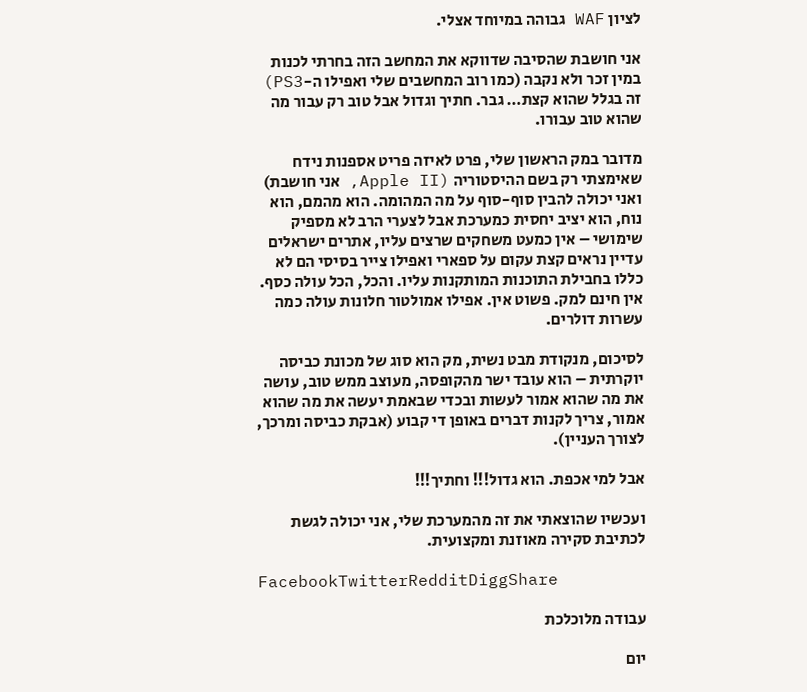לציון WAF גבוהה במיוחד אצלי.

אני חושבת שהסיבה שדווקא את המחשב הזה בחרתי לכנות במין זכר ולא נקבה (כמו רוב המחשבים שלי ואפילו ה-PS3) זה בגלל שהוא קצת… גבר. חתיך וגדול אבל טוב רק עבור מה שהוא טוב עבורו.

מדובר במק הראשון שלי, פרט לאיזה פריט אספנות נידח שאימצתי רק בשם ההיסטוריה (Apple II, אני חושבת) ואני יכולה להבין סוף-סוף על מה המהומה. הוא מהמם, הוא נוח, הוא יציב יחסית כמערכת אבל לצערי הרב לא מספיק שימושי – אין כמעט משחקים שרצים עליו, אתרים ישראלים עדיין נראים קצת עקום על ספארי ואפילו צייר בסיסי הם לא כללו בחבילת התוכנות המותקנות עליו. והכל, הכל עולה כסף. אין חינם למק. פשוט אין. אפילו אמולטור חלונות עולה כמה עשרות דולרים.

לסיכום, מנקודת מבט נשית, מק הוא סוג של מכונת כביסה יוקרתית – הוא עובד ישר מהקופסה, מעוצב ממש טוב, עושה את מה שהוא אמור לעשות ובכדי שבאמת יעשה את מה שהוא אמור, צריך לקנות דברים באופן די קבוע (אבקת כביסה ומרכך, לצורך העניין).

אבל למי אכפת. הוא גדול!!! וחתיך!!!

ועכשיו שהוצאתי את זה מהמערכת שלי, אני יכולה לגשת לכתיבת סקירה מאוזנת ומקצועית.

FacebookTwitterRedditDiggShare

עבודה מלוכלכת

יום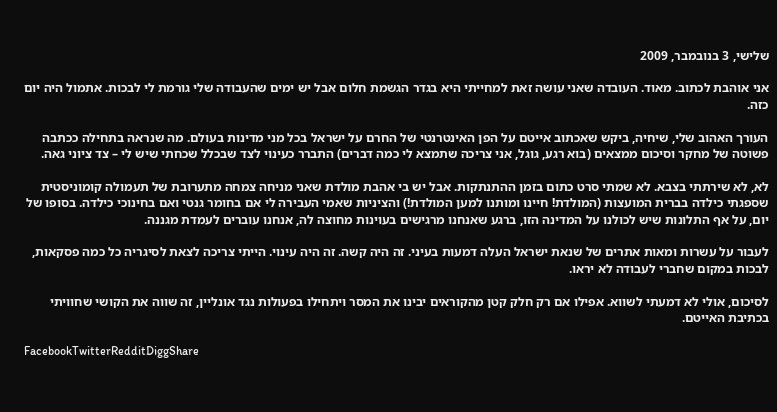שלישי, 3 בנובמבר, 2009

אני אוהבת לכתוב. מאוד. העובדה שאני עושה זאת למחייתי היא בגדר הגשמת חלום אבל יש ימים שהעבודה שלי גורמת לי לבכות. אתמול היה יום כזה.

העורך האהוב שלי, שיחיה, ביקש שאכתוב אייטם על הפן האינטרנטי של החרם על ישראל בכל מני מדינות בעולם. מה שנראה בתחילה ככתבה פשוטה של מחקר וסיכום ממצאים (בוא רגע, גוגל, אני צריכה שתמצא לי כמה דברים) התברר כעינוי לצד שבכלל שכחתי שיש לי – צד ציוני גאה.

לא, לא שירתתי בצבא. לא שמתי סרט כתום בזמן ההתנתקות. אבל יש בי אהבת מולדת שאני מניחה צמחה מתערובת של תעמולה קומוניסטית שספגתי כילדה בברית המועצות (המולדת! חיינו ומותנו למען המולדת!) והציניות שאמי העבירה לי אם בחומר גנטי ואם בחינוכי כילדה. בסופו של יום, על אף התלונות שיש לכולנו על המדינה הזו, ברגע שאנחנו מרגישים בעוינות מחוצה לה, אנחנו עוברים לעמדת מגננה.

לעבור על עשרות ומאות אתרים של שנאת ישראל העלה דמעות בעיני. זה היה קשה. זה היה עינוי. הייתי צריכה לצאת לסיגריה כל כמה פסקאות, לבכות במקום שחברי לעבודה לא יראו.

לסיכום, אולי לא דמעתי לשווא. אפילו אם רק חלק קטן מהקוראים יבינו את המסר ויתחילו בפעולות נגד אונליין, זה שווה את הקושי שחוויתי בכתיבת האייטם.

FacebookTwitterRedditDiggShare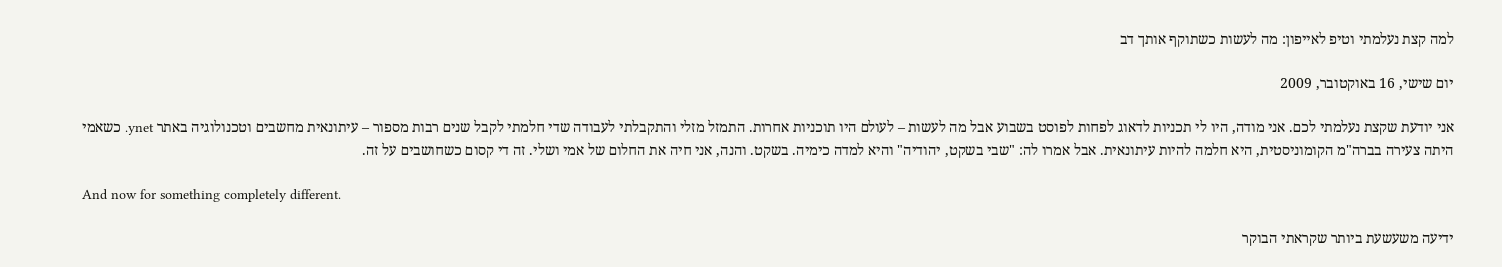למה קצת נעלמתי וטיפ לאייפון: מה לעשות כשתוקף אותך דב

יום שישי, 16 באוקטובר, 2009

אני יודעת שקצת נעלמתי לכם. אני מודה, היו לי תכניות לדאוג לפחות לפוסט בשבוע אבל מה לעשות – לעולם היו תוכניות אחרות. התמזל מזלי והתקבלתי לעבודה שדי חלמתי לקבל שנים רבות מספור – עיתונאית מחשבים וטכנולוגיה באתר ynet. כשאמי היתה צעירה בברה"מ הקומוניסטית, היא חלמה להיות עיתונאית. אבל אמרו לה: "שבי בשקט, יהודיה" והיא למדה כימיה. בשקט. והנה, אני חיה את החלום של אמי ושלי. זה די קסום כשחושבים על זה.

And now for something completely different.

ידיעה משעשעת ביותר שקראתי הבוקר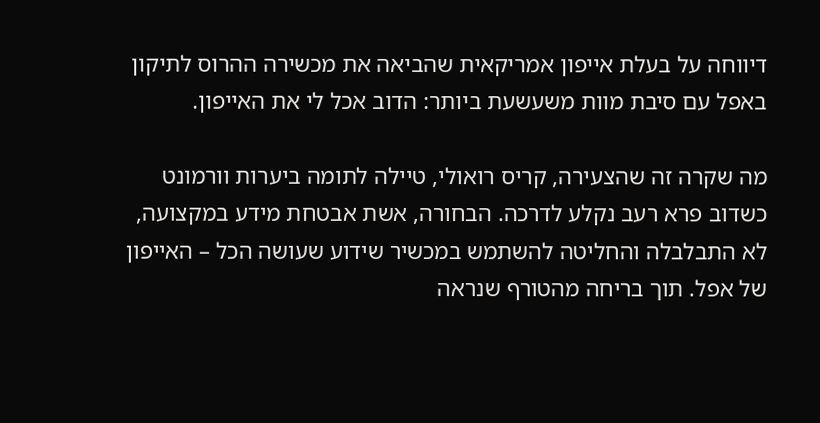דיווחה על בעלת אייפון אמריקאית שהביאה את מכשירה ההרוס לתיקון באפל עם סיבת מוות משעשעת ביותר: הדוב אכל לי את האייפון.

מה שקרה זה שהצעירה, קריס רואולי, טיילה לתומה ביערות וורמונט כשדוב פרא רעב נקלע לדרכה. הבחורה, אשת אבטחת מידע במקצועה, לא התבלבלה והחליטה להשתמש במכשיר שידוע שעושה הכל – האייפון של אפל. תוך בריחה מהטורף שנראה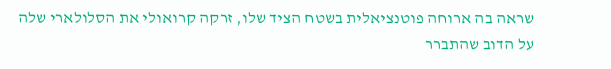שראה בה ארוחה פוטנציאלית בשטח הציד שלו, זרקה קרואולי את הסלולארי שלה על הדוב שהתברר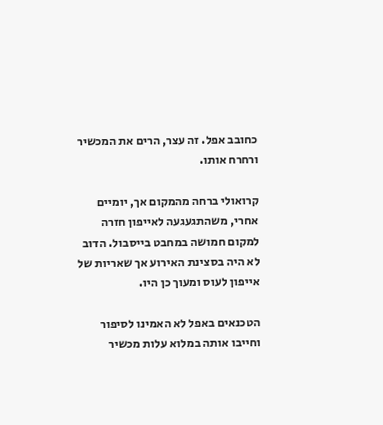כחובב אפל. זה עצר, הרים את המכשיר ורחרח אותו.

קרואולי ברחה מהמקום אך, יומיים אחרי, משהתגעגעה לאייפון חזרה למקום חמושה במחבט בייסבול. הדוב לא היה בסצינת האירוע אך שאריות של אייפון לעוס ומעוך כן היו.

הטכנאים באפל לא האמינו לסיפור וחייבו אותה במלוא עלות מכשיר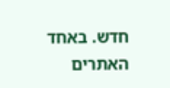חדש. באחד האתרים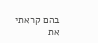בהם קראתי את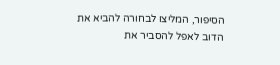הסיפור, המליצו לבחורה להביא את הדוב לאפל להסביר את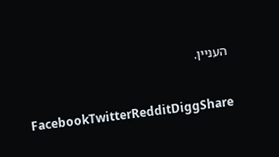העניין.

FacebookTwitterRedditDiggShare